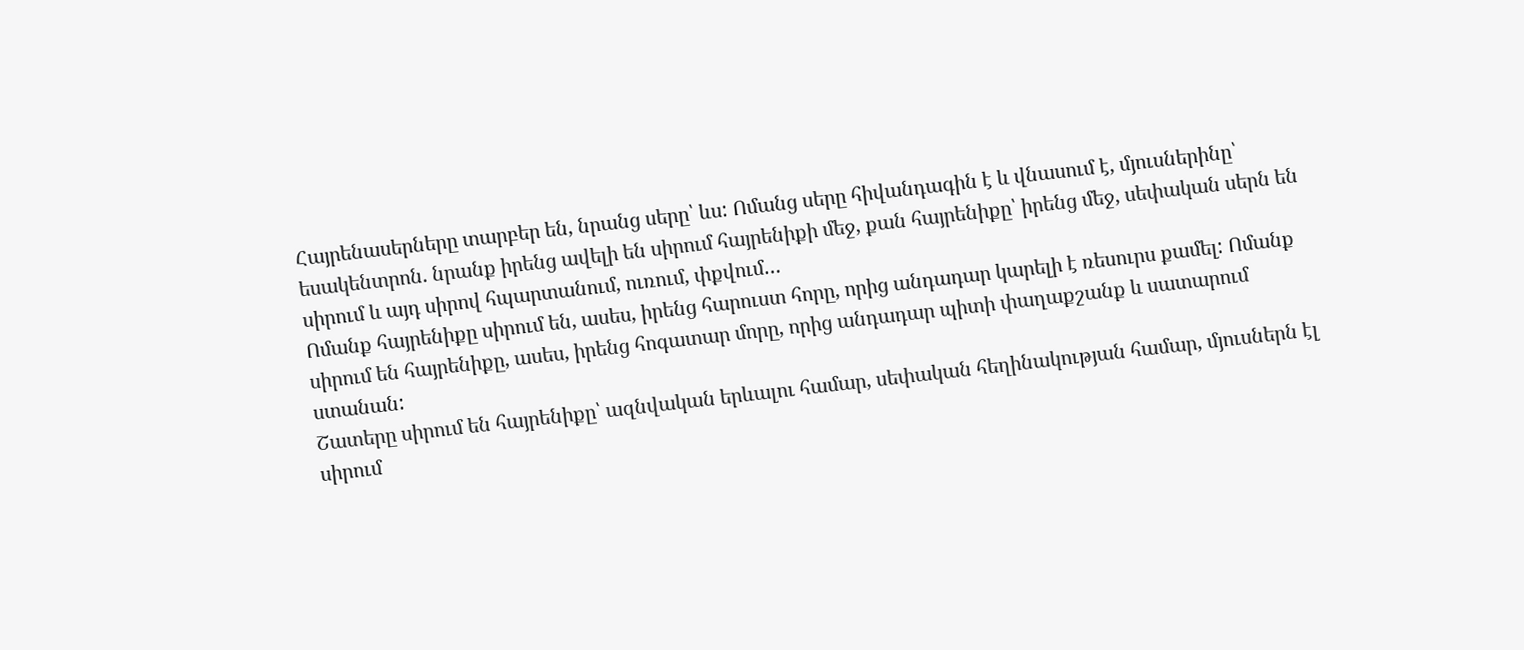Հայրենասերները տարբեր են, նրանց սերը՝ ևս: Ոմանց սերը հիվանդագին է և վնասում է, մյուսներինը՝ եսակենտրոն. նրանք իրենց ավելի են սիրում հայրենիքի մեջ, քան հայրենիքը՝ իրենց մեջ, սեփական սերն են սիրում և այդ սիրով հպարտանում, ուռում, փքվում…
Ոմանք հայրենիքը սիրում են, ասես, իրենց հարուստ հորը, որից անդադար կարելի է ռեսուրս քամել: Ոմանք սիրում են հայրենիքը, ասես, իրենց հոգատար մորը, որից անդադար պիտի փաղաքշանք և սատարում ստանան:
Շատերը սիրում են հայրենիքը՝ ազնվական երևալու համար, սեփական հեղինակության համար, մյուսներն էլ սիրում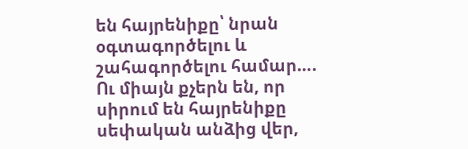են հայրենիքը՝ նրան օգտագործելու և շահագործելու համար….
Ու միայն քչերն են, որ սիրում են հայրենիքը
սեփական անձից վեր,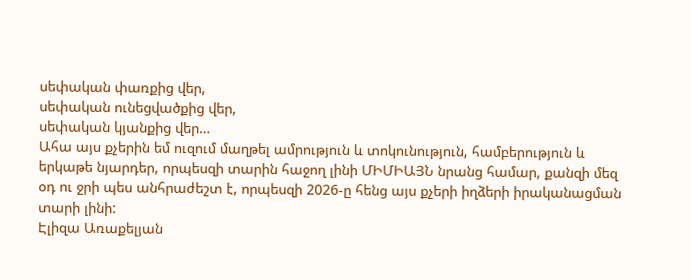սեփական փառքից վեր,
սեփական ունեցվածքից վեր,
սեփական կյանքից վեր…
Ահա այս քչերին եմ ուզում մաղթել ամրություն և տոկունություն, համբերություն և երկաթե նյարդեր, որպեսզի տարին հաջող լինի ՄԻՄԻԱՅՆ նրանց համար, քանզի մեզ օդ ու ջրի պես անհրաժեշտ է, որպեսզի 2026-ը հենց այս քչերի իղձերի իրականացման տարի լինի:
Էլիզա Առաքելյան